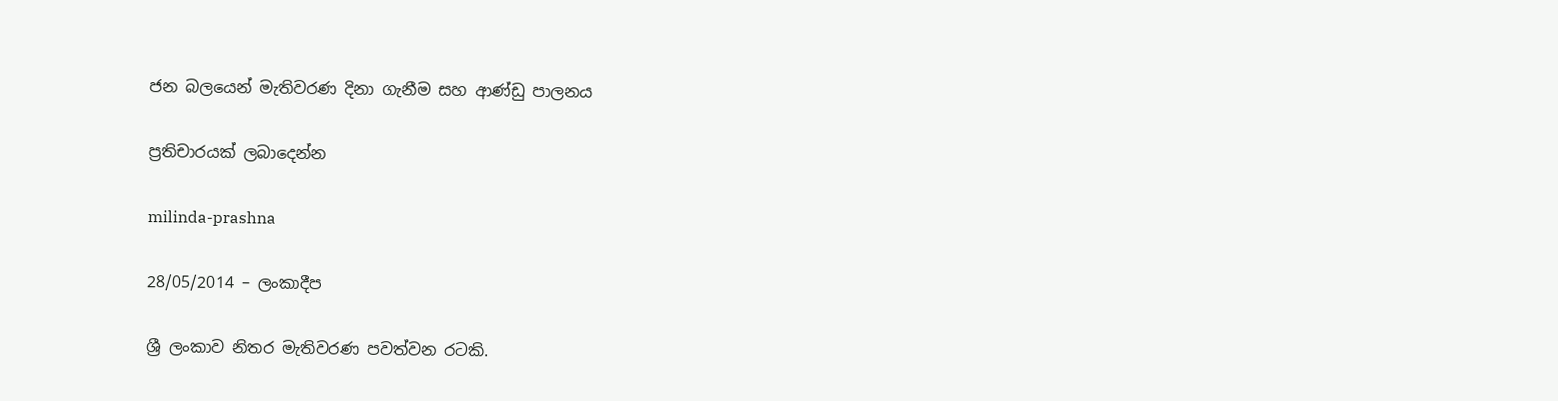ජන බලයෙන් මැතිවරණ දිනා ‍ගැනීම සහ ආණ්ඩු පාලනය

ප්‍රතිචාරයක් ලබාදෙන්න

milinda-prashna

28/05/2014 – ලංකාදීප

ශ්‍රී ලංකාව නිතර මැතිවරණ පවත්වන රටකි.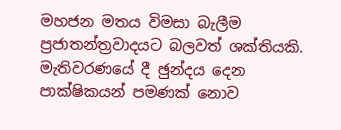මහජන මතය විමසා බැලීම ප්‍රජාතන්ත්‍රවාදයට බලවත් ශක්තියකි. මැතිවරණයේ දී ඡුන්දය දෙන පාක්ෂිකයන් පමණක් නොව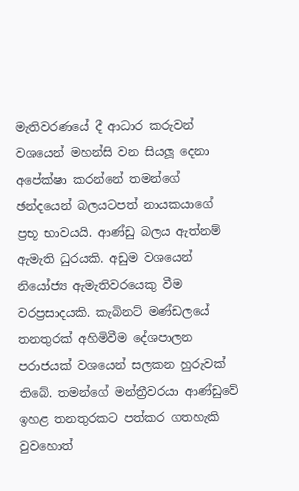මැතිවරණයේ දී ආධාර කරුවන් වශයෙන් මහන්සි වන සියලූ දෙනා අපේක්ෂා කරන්නේ තමන්ගේ ඡන්දයෙන් බලයටපත් නායකයාගේ ප්‍රභූ භාවයයි. ආණ්ඩු බලය ඇත්නම් ඇමැති ධුරයකි. අඩුම වශයෙන් නියෝජ්‍ය ඇමැතිවරයෙකු වීම වරප්‍රසාදයකි. කැබිනට් මණ්ඩලයේ තනතුරක් අහිමිවීම දේශපාලන පරාජයක් වශයෙන් සලකන හුරුවක් තිබේ. තමන්ගේ මන්ත්‍රීවරයා ආණ්ඩුවේ ඉහළ තනතුරකට පත්කර ගතහැකි වුවහොත්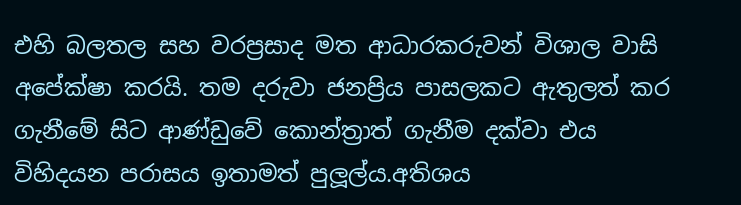එහි බලතල සහ වරප්‍රසාද මත ආධාරකරුවන් විශාල වාසි අපේක්ෂා කරයි. තම දරුවා ජනප්‍රිය පාසලකට ඇතුලත් කර ගැනීමේ සිට ආණ්ඩුවේ කොන්ත්‍රාත් ගැනීම දක්වා එය විහිදයන පරාසය ඉතාමත් පුලූල්ය.අතිශය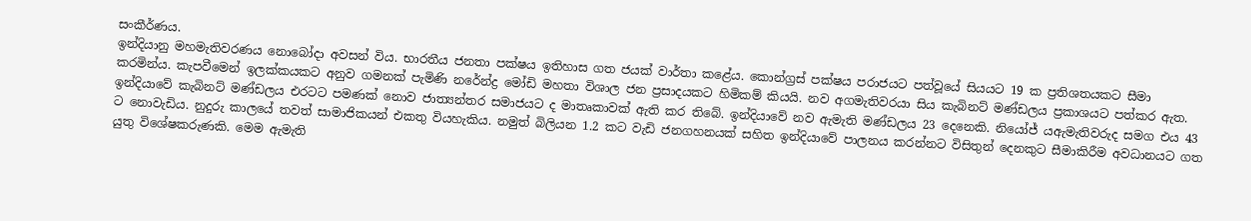සංකීර්ණය.
ඉන්දියානු මහමැතිවරණය නොබෝදා අවසන් විය. භාරතීය ජනතා පක්ෂය ඉතිහාස ගත ජයක් වාර්තා කළේය. කොන්ග්‍රස් පක්ෂය පරාජයට පත්වූයේ සියයට 19 ක ප්‍රතිශතයකට සීමා කරමින්ය. කැපවීමෙන් ඉලක්කයකට අනුව ගමනක් පැමිණි නරේන්ද්‍ර මෝඩි මහතා විශාල ජන ප්‍රසාදයකට හිමිකම් කියයි. නව අගමැතිවරයා සිය කැබිනට් මණ්ඩලය ප්‍රකාශයට පත්කර ඇත. ඉන්දියාවේ කැබිනට් මණ්ඩලය එරටට පමණක් නොව ජාත්‍යන්තර සමාජයට ද මාතෘකාවක් ඇති කර තිබේ. ඉන්දියාවේ නව ඇමැති මණ්ඩලය 23 දෙනෙකි. නියෝජ්‍ යඇමැතිවරුද සමග එය 43 ට නොවැඩිය. නුදුරු කාලයේ තවත් සාමාජිකයන් එකතු වියහැකිය. නමුත් බිලියන 1.2 කට වැඩි ජනගහනයක් සහිත ඉන්දියාවේ පාලනය කරන්නට විසිතුන් දෙනකුට සීමාකිරීම අවධානයට ගත යුතු විශේෂකරුණකි. මෙම ඇමැති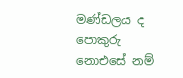මණ්ඩලය ද පොකුරු නොඑසේ නම්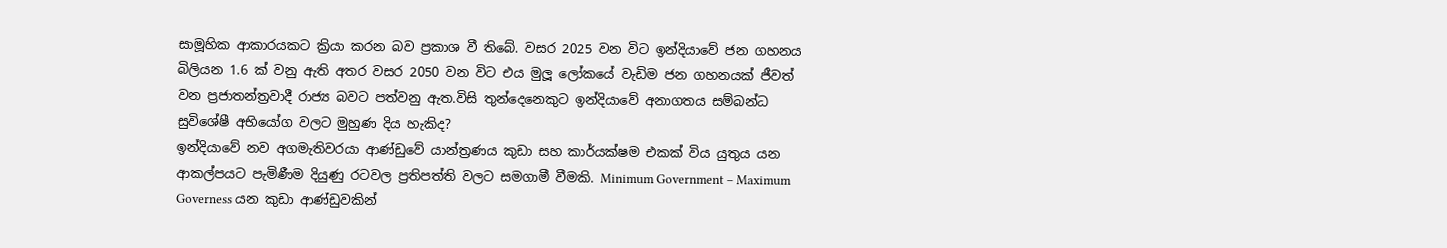සාමූහික ආකාරයකට ක්‍රියා කරන බව ප්‍රකාශ වී තිබේ. වසර 2025 වන විට ඉන්දියාවේ ජන ගහනය බිලියන 1.6 ක් වනු ඇති අතර වසර 2050 වන විට එය මුලූ ලෝකයේ වැඩිම ජන ගහනයක් ජීවත් වන ප්‍රජාතන්ත්‍රවාදී රාජ්‍ය බවට පත්වනු ඇත.විසි තුන්දෙනෙකුට ඉන්දියාවේ අනාගතය සම්බන්ධ සුවිශේෂී අභියෝග වලට මුහුණ දිය හැකිද?
ඉන්දියාවේ නව අගමැතිවරයා ආණ්ඩුවේ යාන්ත්‍රණය කුඩා සහ කාර්යක්ෂම එකක් විය යුතුය යන ආකල්පයට පැමිණීම දියුණු රටවල ප්‍රතිපත්ති වලට සමගාමී වීමකි. Minimum Government – Maximum Governess යන කුඩා ආණ්ඩුවකින්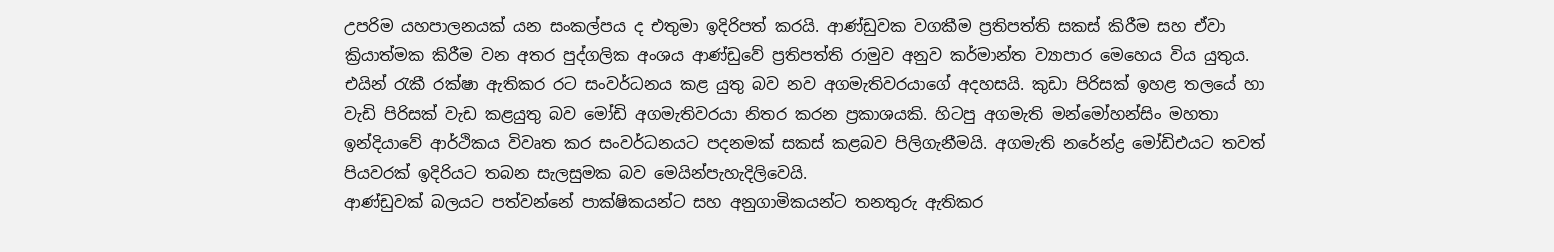උපරිම යහපාලනයක් යන සංකල්පය ද එතුමා ඉදිරිපත් කරයි. ආණ්ඩුවක වගකීම ප්‍රතිපත්ති සකස් කිරීම සහ ඒවා ක්‍රියාත්මක කිරීම වන අතර පුද්ගලික අංශය ආණ්ඩුවේ ප්‍රතිපත්ති රාමුව අනුව කර්මාන්ත ව්‍යාපාර මෙහෙය විය යුතුය. එයින් රැකී රක්ෂා ඇතිකර රට සංවර්ධනය කළ යුතු බව නව අගමැතිවරයාගේ අදහසයි. කුඩා පිරිසක් ඉහළ තලයේ හා වැඩි පිරිසක් වැඩ කළයුතු බව මෝඩි අගමැතිවරයා නිතර කරන ප්‍රකාශයකි. හිටපු අගමැති මන්මෝහන්සිං මහතා ඉන්දියාවේ ආර්ථිකය විවෘත කර සංවර්ධනයට පදනමක් සකස් කළබව පිලිගැනීමයි. අගමැති නරේන්ද්‍ර මෝඩිඑයට තවත් පියවරක් ඉදිරියට තබන සැලසුමක බව මෙයින්පැහැදිලිවෙයි.
ආණ්ඩුවක් බලයට පත්වන්නේ පාක්ෂිකයන්ට සහ අනුගාමිකයන්ට තනතුරු ඇතිකර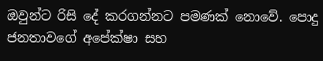ඔවුන්ට රිසි දේ කරගන්නට පමණක් නොවේ. පොදු ජනතාවගේ අපේක්ෂා සහ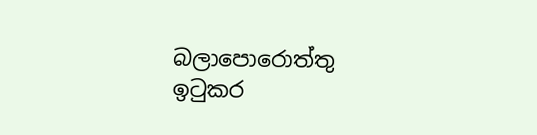බලාපොරොත්තු ඉටුකර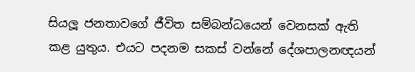සියලූ ජනතාවගේ ජීවිත සම්බන්ධයෙන් වෙනසක් ඇති කළ යුතුය. එයට පදනම සකස් වන්නේ දේශපාලනඥයන්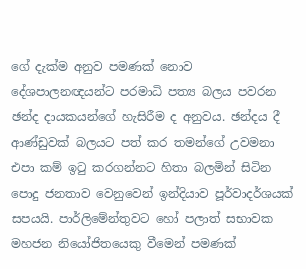ගේ දැක්ම අනුව පමණක් නොව දේශපාලනඥයන්ට පරමාධි පත්‍ය බලය පවරන ඡන්ද දායකයන්ගේ හැසිරීම ද අනුවය. ඡන්දය දී ආණ්ඩුවක් බලයට පත් කර තමන්ගේ උවමනා එපා කම් ඉටු කරගන්නට හිතා බලමින් සිටින පොදු ජනතාව වෙනුවෙන් ඉන්දියාව පූර්වාදර්ශයක් සපයයි. පාර්ලිමේන්තුවට හෝ පලාත් සභාවක මහජන නියෝජිතයෙකු වීමෙන් පමණක්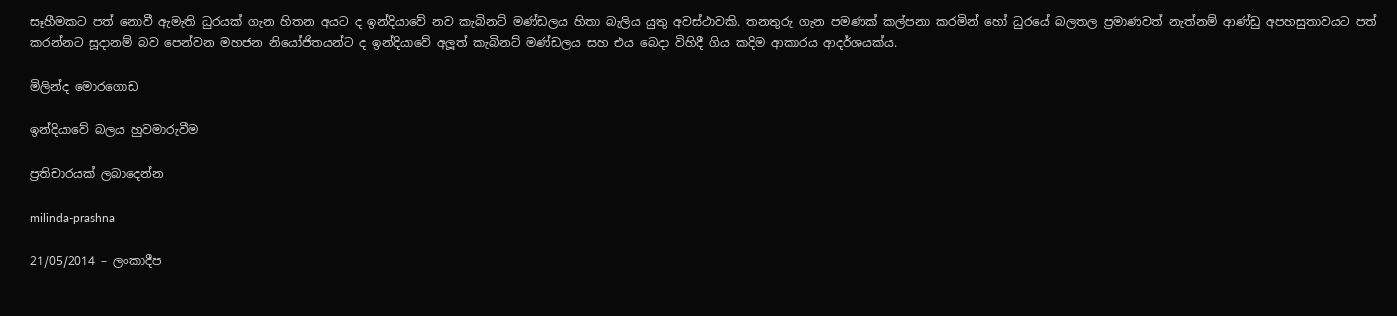සෑහීමකට පත් නොවී ඇමැති ධුරයක් ගැන හිතන අයට ද ඉන්දියාවේ නව කැබිනට් මණ්ඩලය හිතා බැලිය යුතු අවස්ථාවකි. තනතුරු ගැන පමණක් කල්පනා කරමින් හෝ ධුරයේ බලතල ප්‍රමාණවත් නැත්නම් ආණ්ඩු අපහසුතාවයට පත් කරන්නට සූදානම් බව පෙන්වන මහජන නියෝජිතයන්ට ද ඉන්දියාවේ අලූත් කැබිනට් මණ්ඩලය සහ එය බෙදා විහිදී ගිය කදිම ආකාරය ආදර්ශයක්ය.

මිලින්ද මොරගොඩ

ඉන්දියාවේ බලය හුවමාරුවීම

ප්‍රතිචාරයක් ලබාදෙන්න

milinda-prashna

21/05/2014 – ලංකාදීප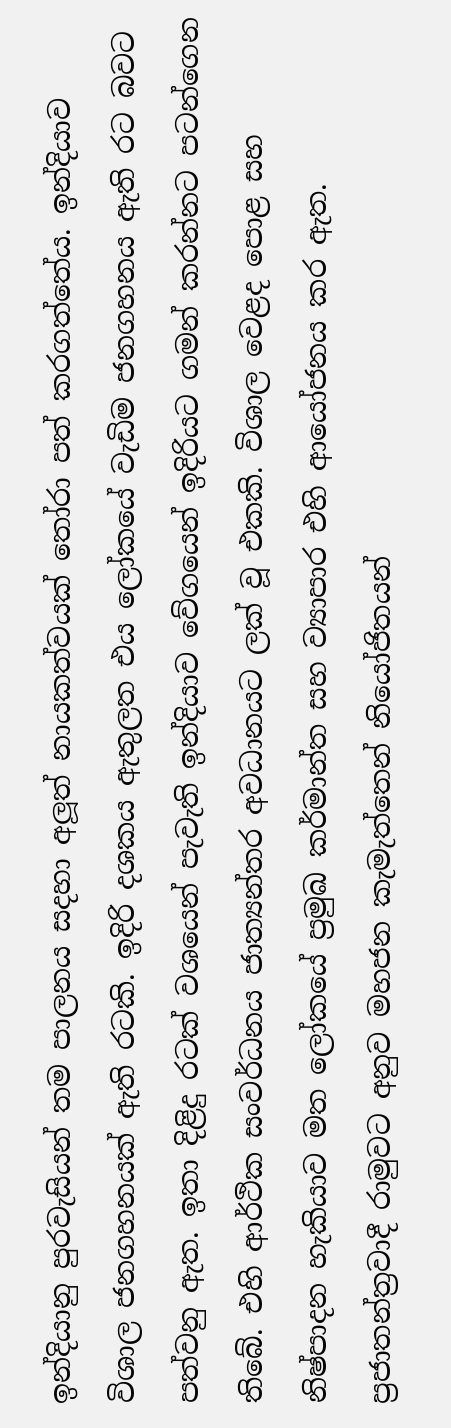ඉන්දියානු පුරවැසියන් තම පාලනය සදහා අලූත් නායකත්වයක් තෝරා පත් කරගත්තේය. ඉන්දියාව විශාල ජනගහනයක් ඇති රටකි. ඉදිරි දශකය ඇතුලත එය ලෝකයේ වැඩිම ජනගහනය ඇති රට බවට පත්වනු ඇත. ඉතා දිළිදු රටක් වශයෙන් පැවැති ඉන්දියාව වේගයෙන් ඉදිරියට ගමන් කරන්නට පටන්ගෙන තිබේ. එහි ආර්ථික සංවර්ධනය ජාත්‍යන්තර අවධානයට ලක් වූ එකකි. විශාල වෙළද පොළ සහ නිෂ්පාදන හැකියාව මත ලෝකයේ ප්‍රමුඛ කර්මාන්ත සහ ව්‍යාපාර එහි ආයෝජනය කර ඇත. ප්‍රජාතන්ත්‍රවාදී රාමුවට අනුව මහජන කැමැත්තෙන් නියෝජිතයන්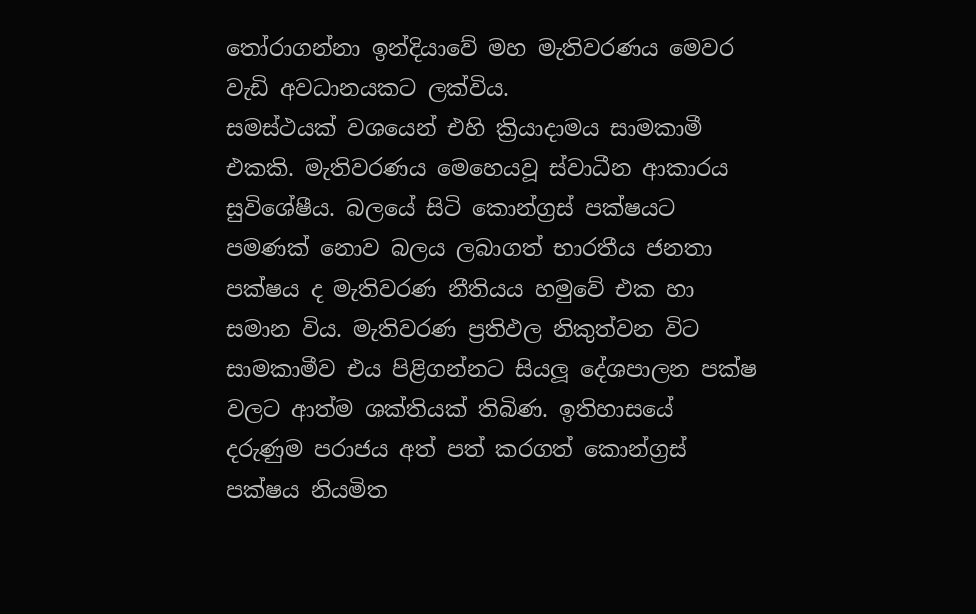තෝරාගන්නා ඉන්දියාවේ මහ මැතිවරණය මෙවර වැඩි අවධානයකට ලක්විය.
සමස්ථයක් වශයෙන් එහි ක්‍රියාදාමය සාමකාමී එකකි. මැතිවරණය මෙහෙයවූ ස්වාධීන ආකාරය සුවිශේෂීය. බලයේ සිටි කොන්ග්‍රස් පක්ෂයට පමණක් නොව බලය ලබාගත් භාරතීය ජනතා පක්ෂය ද මැතිවරණ නීතියය හමුවේ එක හා සමාන විය. මැතිවරණ ප්‍රතිඵල නිකුත්වන විට සාමකාමීව එය පිළිගන්නට සියලූ දේශපාලන පක්ෂ වලට ආත්ම ශක්තියක් තිබිණ. ඉතිහාසයේ දරුණුම පරාජය අත් පත් කරගත් කොන්ග්‍රස් පක්ෂය නියමිත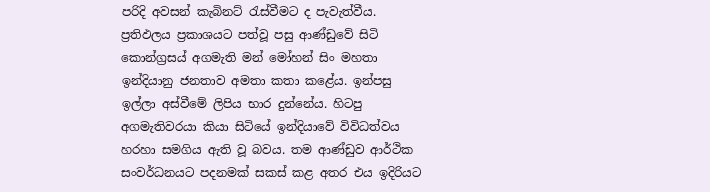පරිදි අවසන් කැබිනට් රැස්වීමට ද පැවැත්වීය. ප්‍රතිඵලය ප්‍රකාශයට පත්වූ පසු ආණ්ඩුවේ සිටි කොන්ග්‍රසය් අගමැති මන් මෝහන් සිං මහතා ඉන්දියානු ජනතාව අමතා කතා කළේය. ඉන්පසු ඉල්ලා අස්වීමේ ලිපිය භාර දුන්නේය. හිටපු අගමැතිවරයා කියා සිටියේ ඉන්දියාවේ විවිධත්වය හරහා සමගිය ඇති වූ බවය. තම ආණ්ඩුව ආර්ථික සංවර්ධනයට පදනමක් සකස් කළ අතර එය ඉදිරියට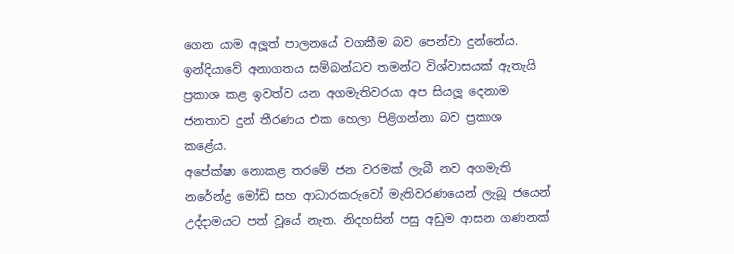ගෙන යාම අලූත් පාලනයේ වගකීම බව පෙන්වා දුන්නේය. ඉන්දියාවේ අනාගතය සම්බන්ධව තමන්ට විශ්වාසයක් ඇතැයි ප්‍රකාශ කළ ඉවත්ව යන අගමැතිවරයා අප සියලූ දෙනාම ජනතාව දුන් තීරණය එක හෙලා පිළිගන්නා බව ප්‍රකාශ කළේය.
අපේක්ෂා නොකළ තරමේ ජන වරමක් ලැබී නව අගමැති නරේන්ද්‍ර මෝඩි සහ ආධාරකරුවෝ මැතිවරණයෙන් ලැබූ ජයෙන් උද්දාමයට පත් වූයේ නැත. නිදහසින් පසු අඩුම ආසන ගණනක්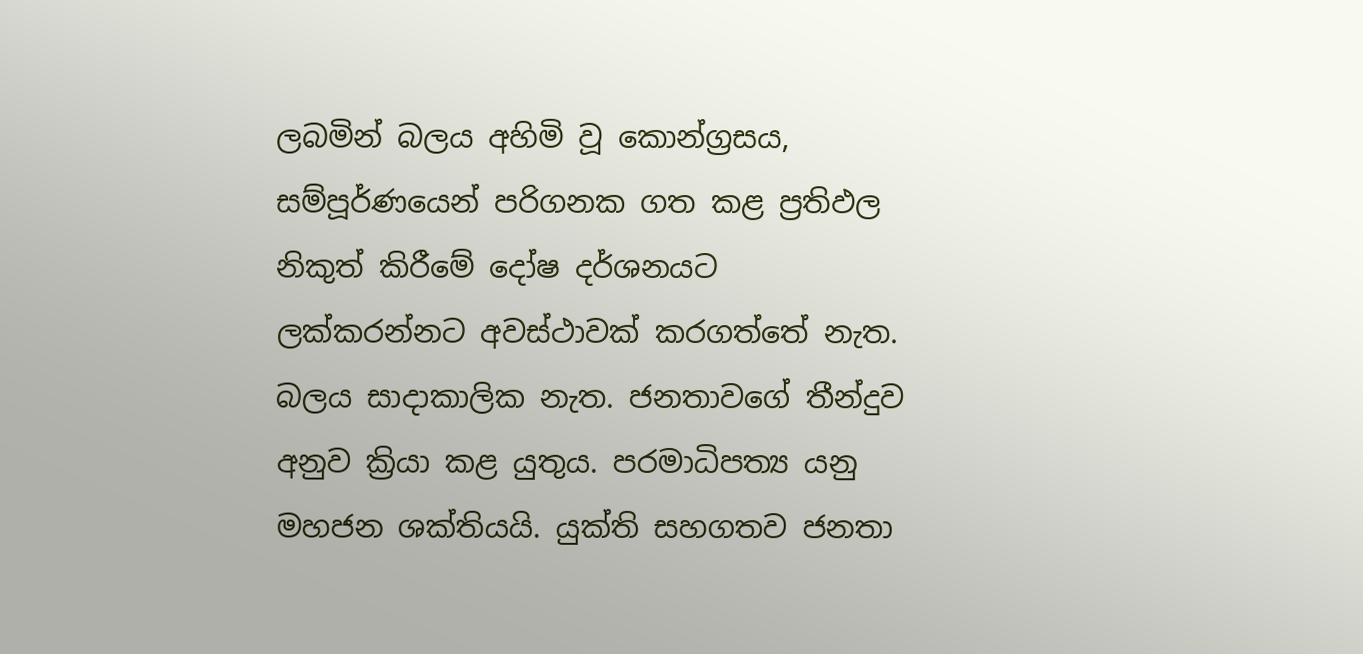ලබමින් බලය අහිමි වූ කොන්ග්‍රසය, සම්පූර්ණයෙන් පරිගනක ගත කළ ප්‍රතිඵල නිකුත් කිරීමේ දෝෂ දර්ශනයට ලක්කරන්නට අවස්ථාවක් කරගත්තේ නැත.
බලය සාදාකාලික නැත. ජනතාවගේ තීන්දුව අනුව ක්‍රියා කළ යුතුය. පරමාධිපත්‍ය යනු මහජන ශක්තියයි. යුක්ති සහගතව ජනතා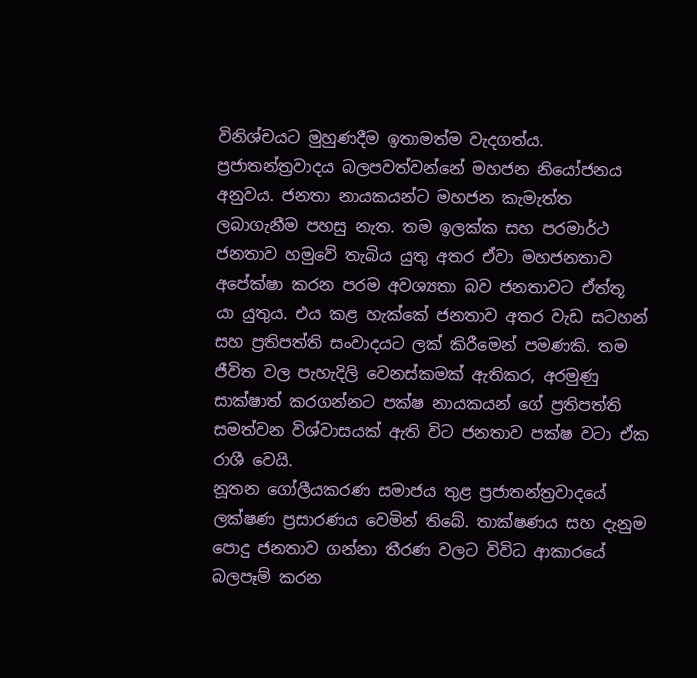විනිශ්චයට මුහුණදීම ඉතාමත්ම වැදගත්ය. ප්‍රජාතන්ත්‍රවාදය බලපවත්වන්නේ මහජන නියෝජනය අනුවය. ජනතා නායකයන්ට මහජන කැමැත්ත ලබාගැනීම පහසු නැත. තම ඉලක්ක සහ පරමාර්ථ ජනතාව හමුවේ තැබිය යුතු අතර ඒවා මහජනතාව අපේක්ෂා කරන පරම අවශ්‍යතා බව ජනතාවට ඒත්තූ යා යුතුය. එය කළ හැක්කේ ජනතාව අතර වැඩ සටහන් සහ ප්‍රතිපත්ති සංවාදයට ලක් කිරීමෙන් පමණකි. තම ජීවිත වල පැහැදිලි වෙනස්කමක් ඇතිකර, අරමුණු සාක්ෂාත් කරගන්නට පක්ෂ නායකයන් ගේ ප්‍රතිපත්ති සමත්වන විශ්වාසයක් ඇති විට ජනතාව පක්ෂ වටා ඒක රාශී වෙයි.
නූතන ගෝලීයකරණ සමාජය තුළ ප්‍රජාතන්ත්‍රවාදයේ ලක්ෂණ ප්‍රසාරණය වෙමින් තිබේ. තාක්ෂණය සහ දැනුම පොදු ජනතාව ගන්නා තීරණ වලට විවිධ ආකාරයේ බලපෑම් කරන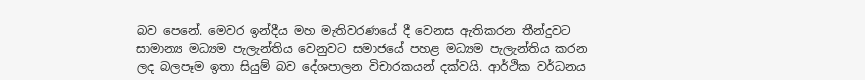බව පෙනේ. මෙවර ඉන්දීය මහ මැතිවරණයේ දී වෙනස ඇතිකරන තීන්දුවට සාමාන්‍ය මධ්‍යම පැලැන්තිය වෙනුවට සමාජයේ පහළ මධ්‍යම පැලැන්තිය කරන ලද බලපෑම ඉතා සියුම් බව දේශපාලන විචාරකයන් දක්වයි. ආර්ථික වර්ධනය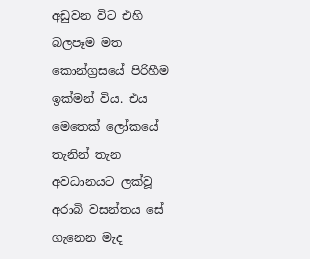අඩුවන විට එහි බලපෑම මත කොන්ග්‍රසයේ පිරිහීම ඉක්මන් විය. එය මෙතෙක් ලෝකයේ තැනින් තැන අවධානයට ලක්වූ අරාබි වසන්තය සේ ගැනෙන මැද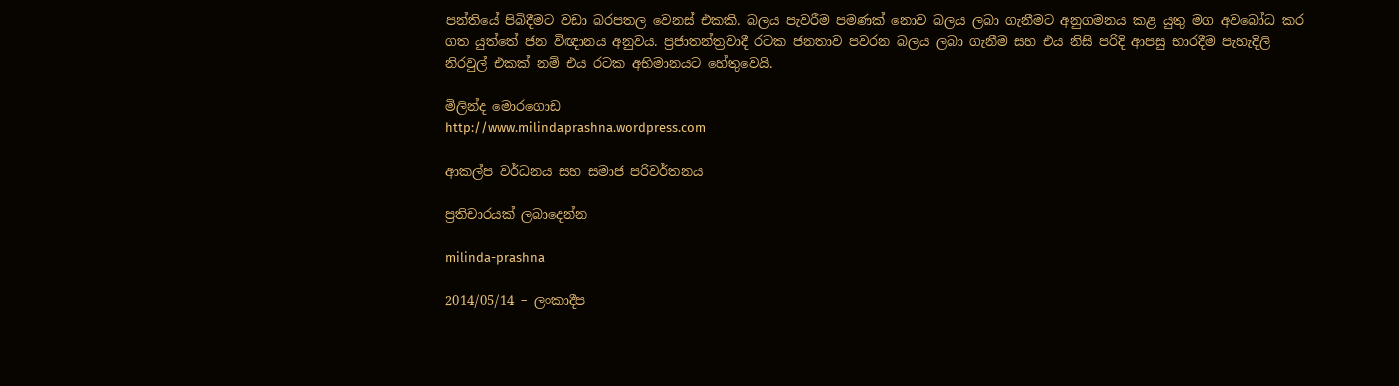පන්තියේ පිබිදීමට වඩා බරපතල වෙනස් එකකි. බලය පැවරීම පමණක් නොව බලය ලබා ගැනීමට අනුගමනය කළ යුතු මග අවබෝධ කර ගත යුත්තේ ජන විඥානය අනුවය. ප්‍රජාතන්ත්‍රවාදී රටක ජනතාව පවරන බලය ලබා ගැනීම සහ එය නිසි පරිදි ආපසු භාරදීම පැහැදිලි නිරවුල් එකක් නම් එය රටක අභිමානයට හේතුවෙයි.

මිලින්ද මොරගොඩ
http://www.milindaprashna.wordpress.com

ආකල්ප වර්ධනය සහ සමාජ පරිවර්තනය

ප්‍රතිචාරයක් ලබාදෙන්න

milinda-prashna

2014/05/14 – ලංකාදීප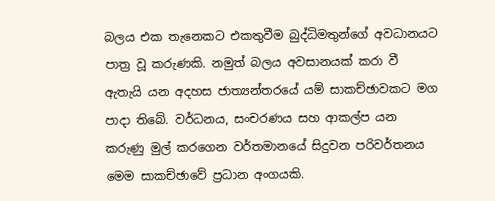බලය එක තැනෙකට එකතුවීම බුද්ධිමතුන්ගේ අවධානයට පාත්‍ර වූ කරුණකි. නමුත් බලය අවසානයක් කරා වී ඇතැයි යන අදහස ජාත්‍යන්තරයේ යම් සාකච්ඡාවකට මග පාදා තිබේ. වර්ධනය, සංචරණය සහ ආකල්ප යන කරුණු මුල් කරගෙන වර්තමානයේ සිදුවන පරිවර්තනය මෙම සාකච්ඡාවේ ප්‍රධාන අංගයකි.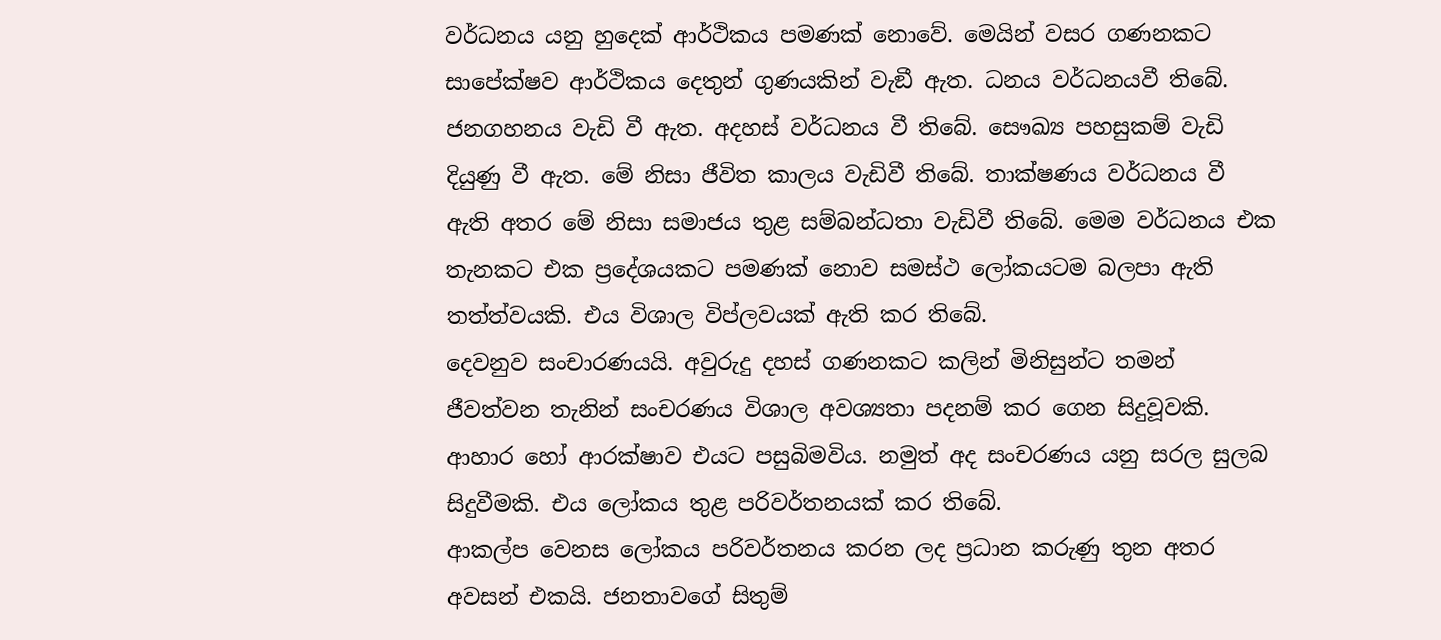වර්ධනය යනු හුදෙක් ආර්ථිකය පමණක් නොවේ. මෙයින් වසර ගණනකට සාපේක්ෂව ආර්ථිකය දෙතුන් ගුණයකින් වැඞී ඇත. ධනය වර්ධනයවී තිබේ. ජනගහනය වැඩි වී ඇත. අදහස් වර්ධනය වී තිබේ. සෞඛ්‍ය පහසුකම් වැඩි දියුණු වී ඇත. මේ නිසා ජීවිත කාලය වැඩිවී තිබේ. තාක්ෂණය වර්ධනය වී ඇති අතර මේ නිසා සමාජය තුළ සම්බන්ධතා වැඩිවී තිබේ. මෙම වර්ධනය එක තැනකට එක ප්‍රදේශයකට පමණක් නොව සමස්ථ ලෝකයටම බලපා ඇති තත්ත්වයකි. එය විශාල විප්ලවයක් ඇති කර තිබේ.
දෙවනුව සංචාරණයයි. අවුරුදු දහස් ගණනකට කලින් මිනිසුන්ට තමන් ජීවත්වන තැනින් සංචරණය විශාල අවශ්‍යතා පදනම් කර ගෙන සිදුවූවකි. ආහාර හෝ ආරක්ෂාව එයට පසුබිමවිය. නමුත් අද සංචරණය යනු සරල සුලබ සිදුවීමකි. එය ලෝකය තුළ පරිවර්තනයක් කර තිබේ.
ආකල්ප වෙනස ලෝකය පරිවර්තනය කරන ලද ප්‍රධාන කරුණු තුන අතර අවසන් එකයි. ජනතාවගේ සිතුම්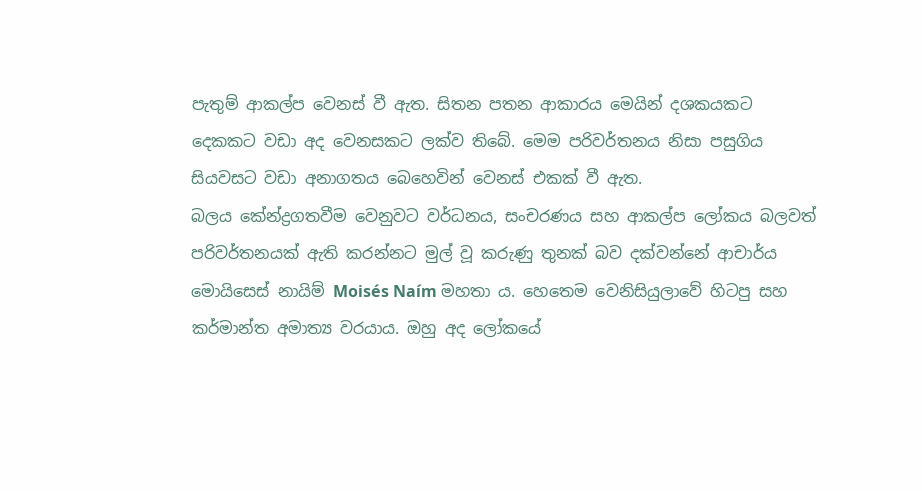පැතුම් ආකල්ප වෙනස් වී ඇත. සිතන පතන ආකාරය මෙයින් දශකයකට දෙකකට වඩා අද වෙනසකට ලක්ව තිබේ. මෙම පරිවර්තනය නිසා පසුගිය සියවසට වඩා අනාගතය බෙහෙවින් වෙනස් එකක් වී ඇත.
බලය කේන්ද්‍රගතවීම වෙනුවට වර්ධනය, සංචරණය සහ ආකල්ප ලෝකය බලවත් පරිවර්තනයක් ඇති කරන්නට මුල් වූ කරුණු තුනක් බව දක්වන්නේ ආචාර්ය මොයිසෙස් නායිම් Moisés Naím මහතා ය. හෙතෙම වෙනිසියුලාවේ හිටපු සහ කර්මාන්ත අමාත්‍ය වරයාය. ඔහු අද ලෝකයේ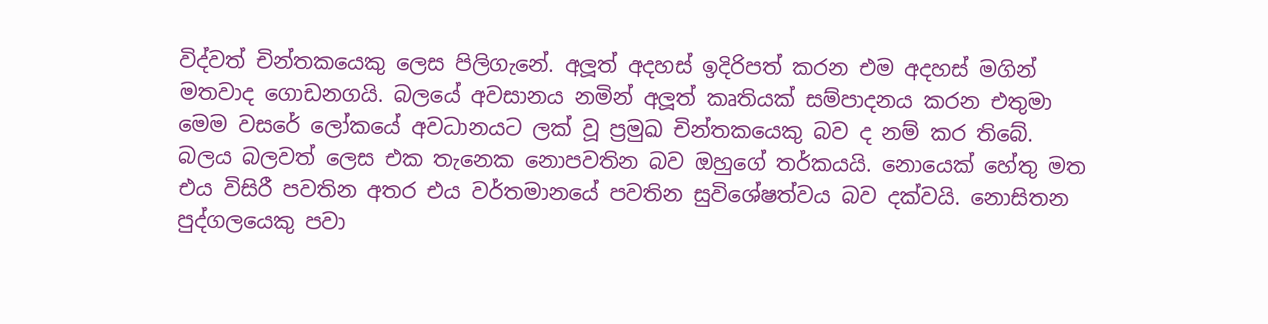විද්වත් චින්තකයෙකු ලෙස පිලිගැනේ. අලූත් අදහස් ඉදිරිපත් කරන එම අදහස් මගින් මතවාද ගොඩනගයි. බලයේ අවසානය නමින් අලූත් කෘතියක් සම්පාදනය කරන එතුමා මෙම වසරේ ලෝකයේ අවධානයට ලක් වූ ප්‍රමුඛ චින්තකයෙකු බව ද නම් කර තිබේ.
බලය බලවත් ලෙස එක තැනෙක නොපවතින බව ඔහුගේ තර්කයයි. නොයෙක් හේතු මත එය විසිරී පවතින අතර එය වර්තමානයේ පවතින සුවිශේෂත්වය බව දක්වයි. නොසිතන පුද්ගලයෙකු පවා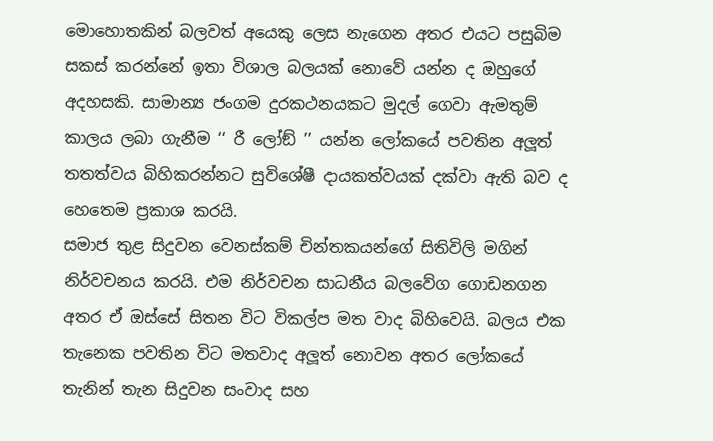මොහොතකින් බලවත් අයෙකු ලෙස නැගෙන අතර එයට පසුබිම සකස් කරන්නේ ඉතා විශාල බලයක් නොවේ යන්න ද ඔහුගේ අදහසකි. සාමාන්‍ය ජංගම දුරකථනයකට මුදල් ගෙවා ඇමතුම් කාලය ලබා ගැනීම ‘‘ රී ලෝඞ් ’’ යන්න ලෝකයේ පවතින අලූත් තතත්වය බිහිකරන්නට සුවිශේෂී දායකත්වයක් දක්වා ඇති බව ද හෙතෙම ප්‍රකාශ කරයි.
සමාජ තුළ සිදුවන වෙනස්කම් චින්තකයන්ගේ සිතිවිලි මගින් නිර්වචනය කරයි. එම නිර්වචන සාධනීය බලවේග ගොඩනගන අතර ඒ ඔස්සේ සිතන විට විකල්ප මත වාද බිහිවෙයි. බලය එක තැනෙක පවතින විට මතවාද අලූත් නොවන අතර ලෝකයේ තැනින් තැන සිදුවන සංවාද සහ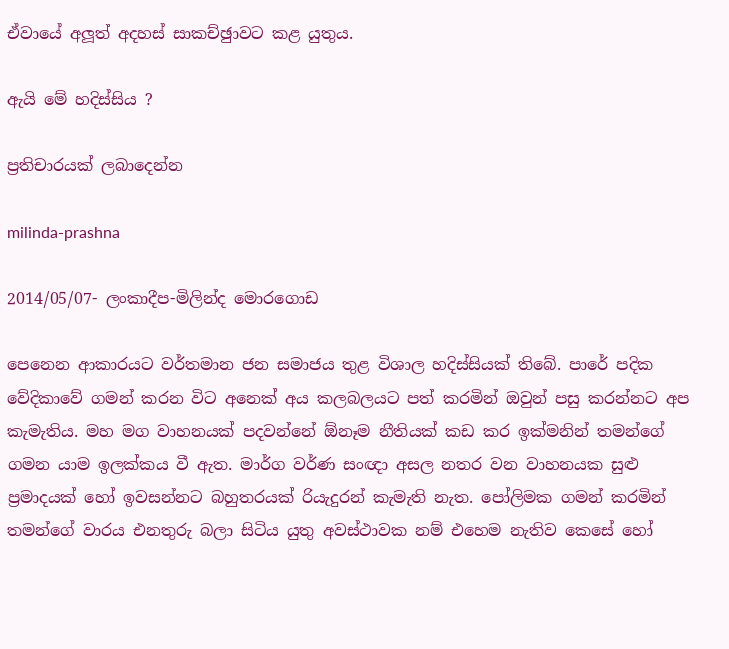ඒවායේ අලූත් අදහස් සාකච්ඡුාවට කළ යුතුය.

ඇයි මේ හදිස්සිය ?

ප්‍රතිචාරයක් ලබාදෙන්න

milinda-prashna

2014/05/07- ලංකාදීප-මිලින්ද මොරගොඩ

පෙනෙන ආකාරයට වර්තමාන ජන සමාජය තුළ විශාල හදිස්සියක් තිබේ. පාරේ පදික වේදිකාවේ ගමන් කරන විට අනෙක් අය කලබලයට පත් කරමින් ඔවුන් පසු කරන්නට අප කැමැතිය. මහ මග වාහනයක් පදවන්නේ ඕනෑම නීතියක් කඩ කර ඉක්මනින් තමන්ගේ ගමන යාම ඉලක්කය වී ඇත. මාර්ග වර්ණ සංඥා අසල නතර වන වාහනයක සුළු ප්‍රමාදයක් හෝ ඉවසන්නට බහුතරයක් රියැදුරන් කැමැති නැත. පෝලිමක ගමන් කරමින් තමන්ගේ වාරය එනතුරු බලා සිටිය යුතු අවස්ථාවක නම් එහෙම නැතිව කෙසේ හෝ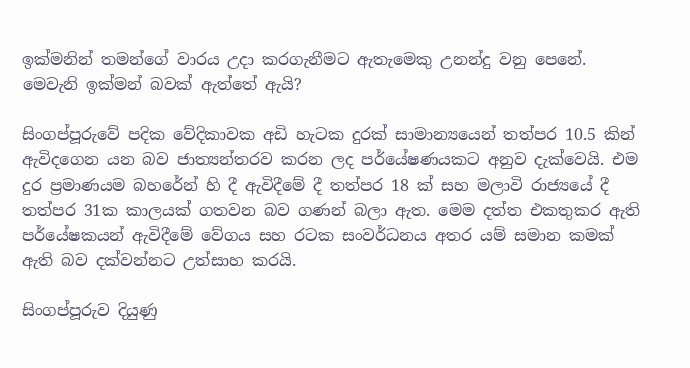ඉක්මනින් තමන්ගේ වාරය උදා කරගැනීමට ඇතැමෙකු උනන්දු වනු පෙනේ. මෙවැනි ඉක්මන් බවක් ඇත්තේ ඇයි?

සිංගප්පූරුවේ පදික වේදිකාවක අඩි හැටක දුරක් සාමාන්‍යයෙන් තත්පර 10.5 කින් ඇවිදගෙන යන බව ජාත්‍යන්තරව කරන ලද පර්යේෂණයකට අනුව දැක්වෙයි. එම දුර ප්‍රමාණයම බහරේන් හි දී ඇවිදීමේ දී තත්පර 18 ක් සහ මලාවි රාජ්‍යයේ දී තත්පර 31ක කාලයක් ගතවන බව ගණන් බලා ඇත. මෙම දත්ත එකතුකර ඇති පර්යේෂකයන් ඇවිදීමේ වේගය සහ රටක සංවර්ධනය අතර යම් සමාන කමක් ඇති බව දක්වන්නට උත්සාහ කරයි.

සිංගප්පූරුව දියුණු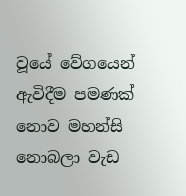වූයේ වේගයෙන් ඇවිදීම පමණක් නොව මහන්සි නොබලා වැඩ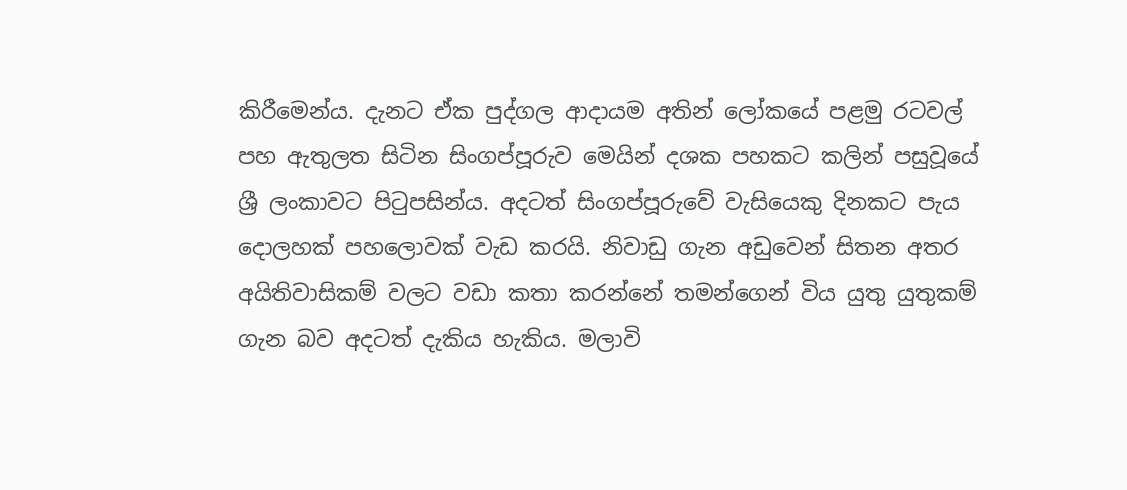කිරීමෙන්ය. දැනට ඒක පුද්ගල ආදායම අතින් ලෝකයේ පළමු රටවල් පහ ඇතුලත සිටින සිංගප්පූරුව මෙයින් දශක පහකට කලින් පසුවූයේ ශ්‍රී ලංකාවට පිටුපසින්ය. අදටත් සිංගප්පූරුවේ වැසියෙකු දිනකට පැය දොලහක් පහලොවක් වැඩ කරයි. නිවාඩු ගැන අඩුවෙන් සිතන අතර අයිතිවාසිකම් වලට වඩා කතා කරන්නේ තමන්ගෙන් විය යුතු යුතුකම් ගැන බව අදටත් දැකිය හැකිය. මලාවි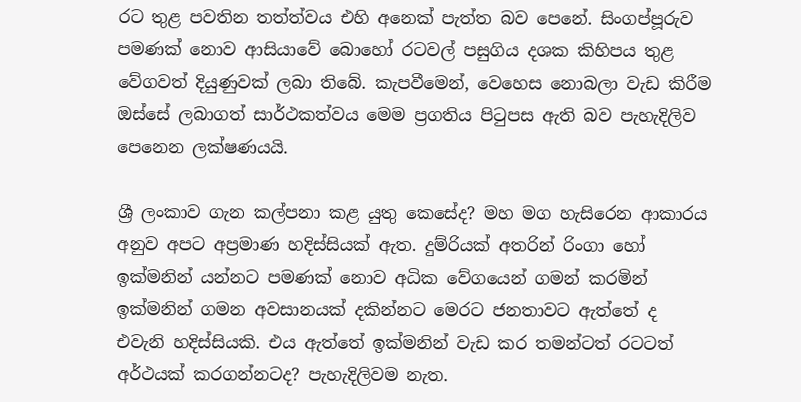රට තුළ පවතින තත්ත්වය එහි අනෙක් පැත්ත බව පෙනේ. සිංගප්පූරුව පමණක් නොව ආසියාවේ බොහෝ රටවල් පසුගිය දශක කිහිපය තුළ වේගවත් දියුණුවක් ලබා තිබේ. කැපවීමෙන්, වෙහෙස නොබලා වැඩ කිරීම ඔස්සේ ලබාගත් සාර්ථකත්වය මෙම ප්‍රගතිය පිටුපස ඇති බව පැහැදිලිව පෙනෙන ලක්ෂණයයි.

ශ්‍රී ලංකාව ගැන කල්පනා කළ යුතු කෙසේද? මහ මග හැසිරෙන ආකාරය අනුව අපට අප්‍රමාණ හදිස්සියක් ඇත. දුම්රියක් අතරින් රිංගා හෝ ඉක්මනින් යන්නට පමණක් නොව අධික වේගයෙන් ගමන් කරමින් ඉක්මනින් ගමන අවසානයක් දකින්නට මෙරට ජනතාවට ඇත්තේ ද එවැනි හදිස්සියකි. එය ඇත්තේ ඉක්මනින් වැඩ කර තමන්ටත් රටටත් අර්ථයක් කරගන්නටද? පැහැදිලිවම නැත.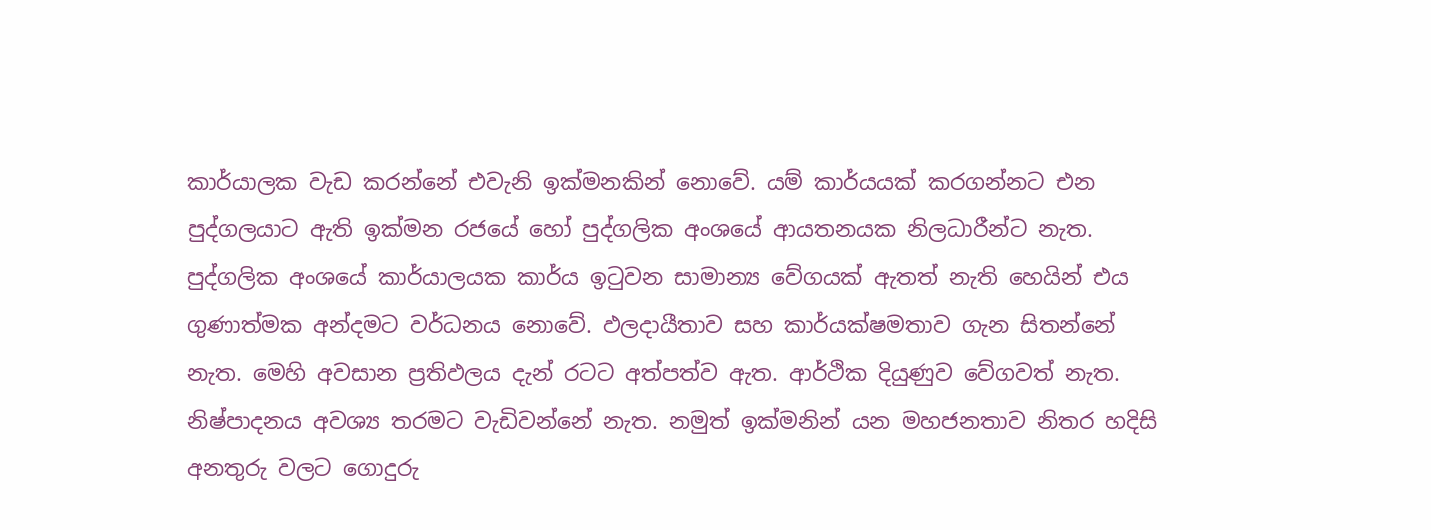කාර්යාලක වැඩ කරන්නේ එවැනි ඉක්මනකින් නොවේ. යම් කාර්යයක් කරගන්නට එන පුද්ගලයාට ඇති ඉක්මන රජයේ හෝ පුද්ගලික අංශයේ ආයතනයක නිලධාරීන්ට නැත. පුද්ගලික අංශයේ කාර්යාලයක කාර්ය ඉටුවන සාමාන්‍ය වේගයක් ඇතත් නැති හෙයින් එය ගුණාත්මක අන්දමට වර්ධනය නොවේ. ඵලදායීතාව සහ කාර්යක්ෂමතාව ගැන සිතන්නේ නැත. මෙහි අවසාන ප්‍රතිඵලය දැන් රටට අත්පත්ව ඇත. ආර්ථික දියුණුව වේගවත් නැත. නිෂ්පාදනය අවශ්‍ය තරමට වැඩිවන්නේ නැත. නමුත් ඉක්මනින් යන මහජනතාව නිතර හදිසි අනතුරු වලට ගොදුරු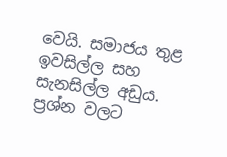වෙයි. සමාජය තුළ ඉවසිල්ල සහ සැනසිල්ල අඩුය. ප්‍රශ්න වලට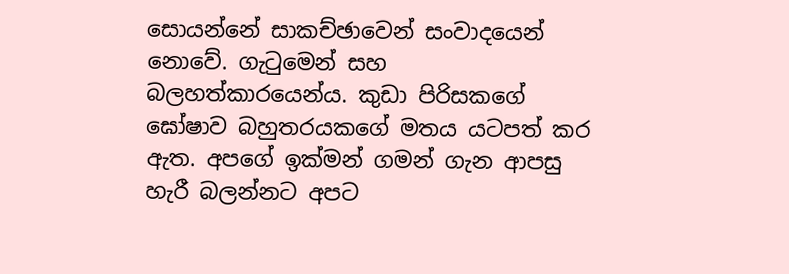සොයන්නේ සාකච්ඡාවෙන් සංවාදයෙන් නොවේ. ගැටුමෙන් සහ බලහත්කාරයෙන්ය. කුඩා පිරිසකගේ ඝෝෂාව බහුතරයකගේ මතය යටපත් කර ඇත. අපගේ ඉක්මන් ගමන් ගැන ආපසු හැරී බලන්නට අපට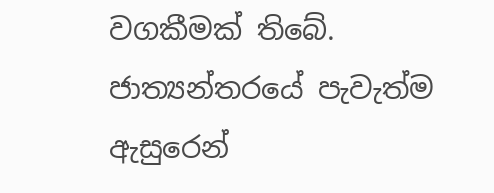වගකීමක් තිබේ. ජාත්‍යන්තරයේ පැවැත්ම ඇසුරෙන්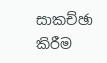සාකච්ඡා කිරීම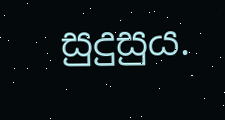සුදුසුය.